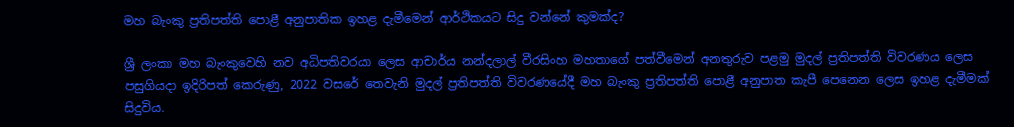මහ බැංකු ප්‍රතිපත්ති පොළී අනුපාතික ඉහළ දැමීමෙන් ආර්ථිකයට සිදු වන්නේ කුමක්ද?

ශ්‍රී ලංකා මහ බැංකුවෙහි නව අධිපතිවරයා ලෙස ආචාර්ය නන්දලාල් වීරසිංහ මහතාගේ පත්වීමෙන් අනතුරුව පළමු මුදල් ප්‍රතිපත්ති විවරණය ලෙස පසුගියදා ඉදිරිපත් කෙරුණු, 2022 වසරේ තෙවැනි මුදල් ප්‍රතිපත්ති විවරණයේදී මහ බැංකු ප්‍රතිපත්ති පොළී අනුපාත කැපී පෙනෙන ලෙස ඉහළ දැමීමක් සිදුවිය.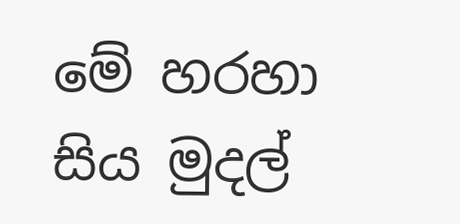මේ හරහා සිය මුදල්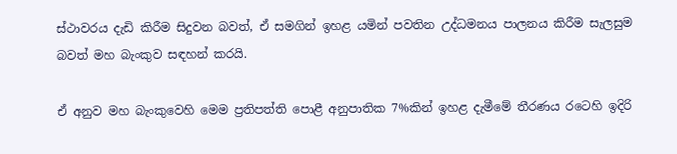ස්ථාවරය දැඩි කිරීම සිදුවන බවත්, ඒ සමගින් ඉහළ යමින් පවතින උද්ධමනය පාලනය කිරීම සැලසුම බවත් මහ බැංකුව සඳහන් කරයි.

ඒ අනුව මහ බැංකුවෙහි මෙම ප්‍රතිපත්ති පොළී අනුපාතික 7%කින් ඉහළ දැමීමේ තීරණය රටෙහි ඉදිරි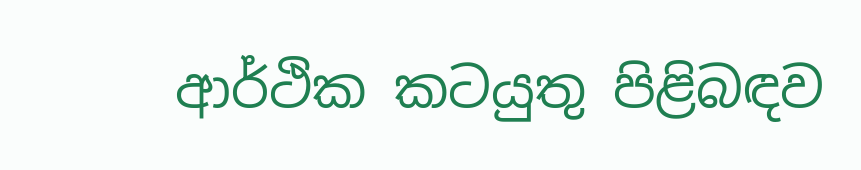ආර්ථික කටයුතු පිළිබඳව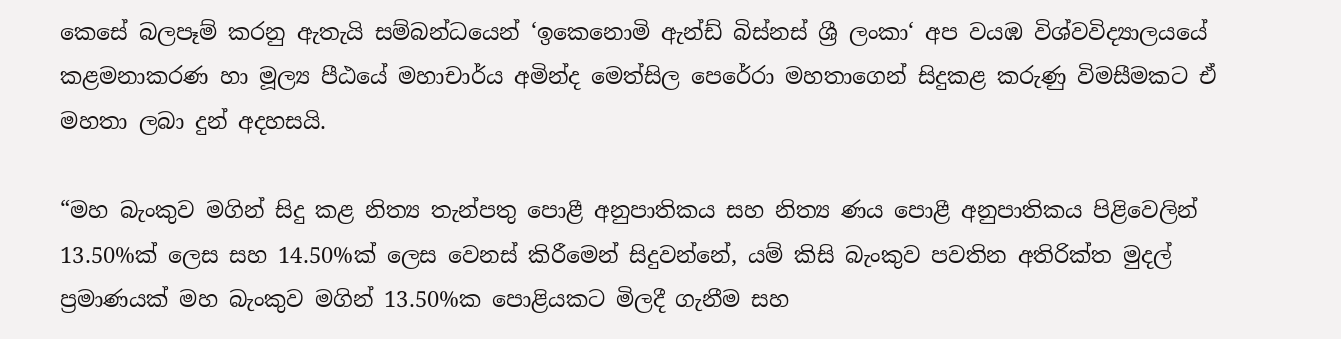කෙසේ බලපෑම් කරනු ඇතැයි සම්බන්ධයෙන් ‘ඉකෙනොමි ඇන්ඩ් බිස්නස් ශ්‍රී ලංකා‘ අප වයඹ විශ්වවිද්‍යාලයයේ කළමනාකරණ හා මූල්‍ය පීඨයේ මහාචාර්ය අමින්ද මෙත්සිල පෙරේරා මහතාගෙන් සිදුකළ කරුණු විමසීමකට ඒ මහතා ලබා දුන් අදහසයි.

“මහ බැංකුව මගින් සිදු කළ නිත්‍ය තැන්පතු පොළී අනුපාතිකය සහ නිත්‍ය ණය පොළී අනුපාතිකය පිළිවෙලින් 13.50%ක් ලෙස සහ 14.50%ක් ලෙස වෙනස් කිරීමෙන් සිදුවන්නේ, යම් කිසි බැංකුව පවතින අතිරික්ත මුදල් ප්‍රමාණයක් මහ බැංකුව මගින් 13.50%ක පොළියකට මිලදී ගැනීම සහ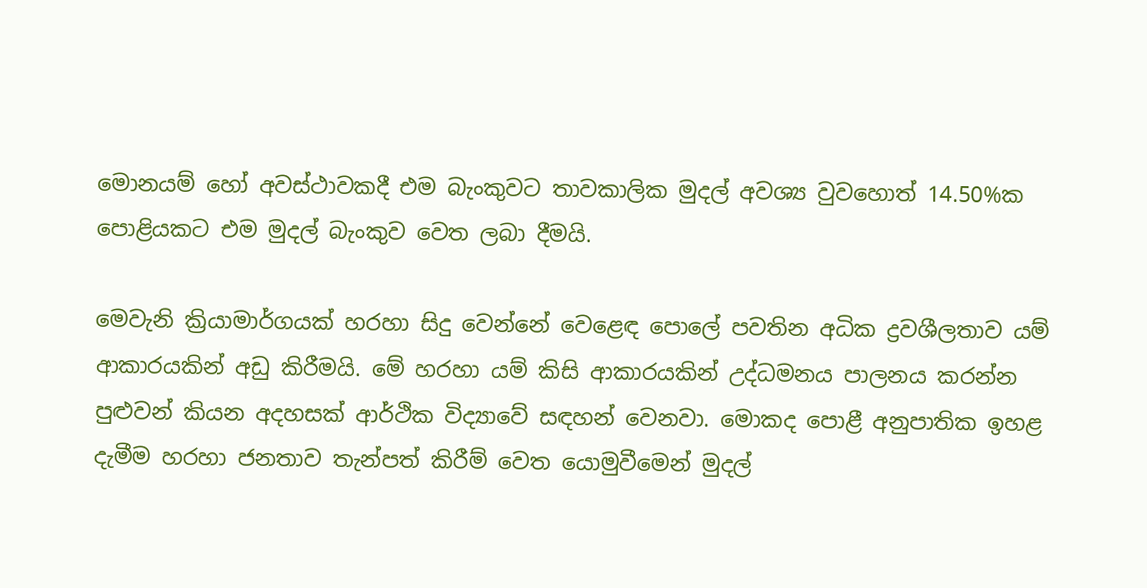මොනයම් හෝ අවස්ථාවකදී එම බැංකුවට තාවකාලික මුදල් අවශ්‍ය වුවහොත් 14.50%ක පොළියකට එම මුදල් බැංකුව වෙත ලබා දීමයි.

මෙවැනි ක්‍රියාමාර්ගයක් හරහා සිදු වෙන්නේ වෙළෙඳ පොලේ පවතින අධික ද්‍රවශීලතාව යම් ආකාරයකින් අඩු කිරීමයි. මේ හරහා යම් කිසි ආකාරයකින් උද්ධමනය පාලනය කරන්න පුළුවන් කියන අදහසක් ආර්ථික විද්‍යාවේ සඳහන් වෙනවා. මොකද පොළී අනුපාතික ඉහළ දැමීම හරහා ජනතාව තැන්පත් කිරීම් වෙත යොමුවීමෙන් මුදල්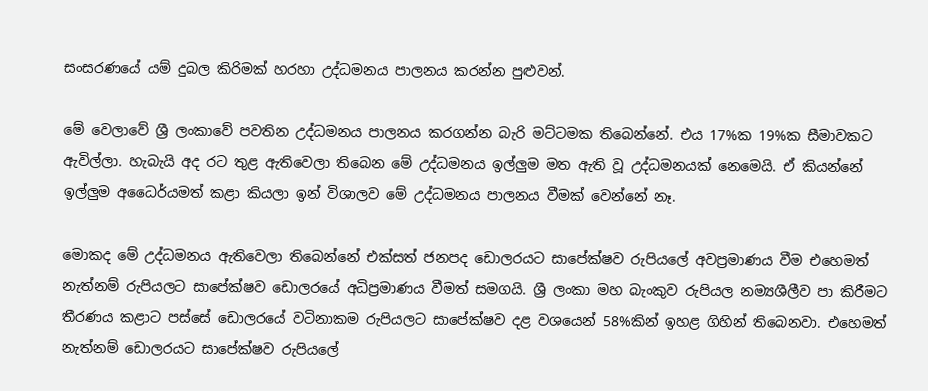සංසරණයේ යම් දුබල කිරිමක් හරහා උද්ධමනය පාලනය කරන්න පුළුවන්.

මේ වෙලාවේ ශ්‍රී ලංකාවේ පවතින උද්ධමනය පාලනය කරගන්න බැරි මට්ටමක තිබෙන්නේ. එය 17%ක 19%ක සීමාවකට ඇවිල්ලා. හැබැයි අද රට තුළ ඇතිවෙලා තිබෙන මේ උද්ධමනය ඉල්ලුම මත ඇති වූ උද්ධමනයක් නෙමෙයි. ඒ කියන්නේ ඉල්ලුම අධෛර්යමත් කළා කියලා ඉන් විශාලව මේ උද්ධමනය පාලනය වීමක් වෙන්නේ නෑ.

මොකද මේ උද්ධමනය ඇතිවෙලා තිබෙන්නේ එක්සත් ජනපද ඩොලරයට සාපේක්ෂව රුපියලේ අවප්‍රමාණය වීම එහෙමත් නැත්නම් රුපියලට සාපේක්ෂව ඩොලරයේ අධිප්‍රමාණය වීමත් සමගයි. ශ්‍රී ලංකා මහ බැංකුව රුපියල නම්‍යශීලීව පා කිරීමට තීරණය කළාට පස්සේ ඩොලරයේ වටිනාකම රුපියලට සාපේක්ෂව දළ වශයෙන් 58%කින් ඉහළ ගිහින් තිබෙනවා. එහෙමත් නැත්නම් ඩොලරයට සාපේක්ෂව රුපියලේ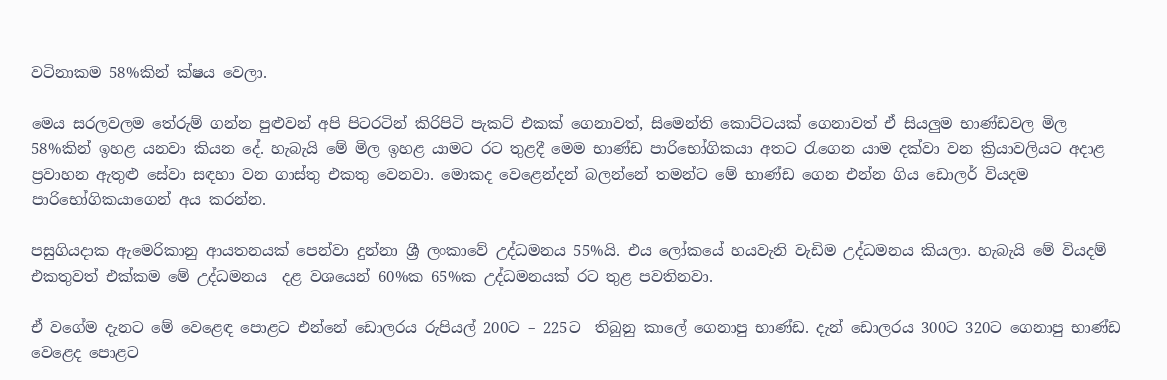වටිනාකම 58%කින් ක්ෂය වෙලා.

මෙය සරලවලම තේරුම් ගන්න පුළුවන් අපි පිටරටින් කිරිපිටි පැකට් එකක් ගෙනාවත්, සිමෙන්ති කොට්ටයක් ගෙනාවත් ඒ සියලුම භාණ්ඩවල මිල 58%කින් ඉහළ යනවා කියන දේ. හැබැයි මේ මිල ඉහළ යාමට රට තුළදී මෙම භාණ්ඩ පාරිභෝගිකයා අතට රැගෙන යාම දක්වා වන ක්‍රියාවලියට අදාළ ප්‍රවාහන ඇතුළු සේවා සඳහා වන ගාස්තු එකතු වෙනවා. මොකද වෙළෙන්දන් බලන්නේ තමන්ට මේ භාණ්ඩ ගෙන එන්න ගිය ඩොලර් වියදම පාරිභෝගිකයාගෙන් අය කරන්න.

පසුගියදාක ඇමෙරිකානු ආයතනයක් පෙන්වා දුන්නා ශ්‍රී ලංකාවේ උද්ධමනය 55%යි. එය ලෝකයේ හයවැනි වැඩිම උද්ධමනය කියලා. හැබැයි මේ වියදම් එකතුවත් එක්කම මේ උද්ධමනය  දළ වශයෙන් 60%ක 65%ක උද්ධමනයක් රට තුළ පවතිනවා.

ඒ වගේම දැනට මේ වෙළෙඳ පොළට එන්නේ ඩොලරය රුපියල් 200ට – 225ට  තිබුනු කාලේ ගෙනාපු භාණ්ඩ. දැන් ඩොලරය 300ට 320ට ගෙනාපු භාණ්ඩ වෙළෙද පොළට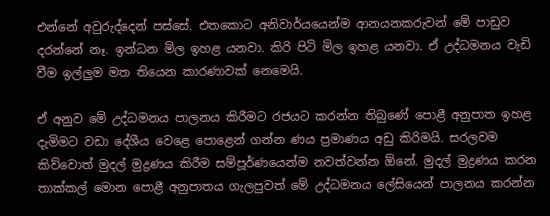එන්නේ අවුරුද්දෙන් පස්සේ. එතකොට අනිවාර්යයෙන්ම ආනයනකරුවන් මේ පාඩුව දරන්නේ නෑ. ඉන්ධන මිල ඉහළ යනවා. කිරි පිටි මිල ඉහළ යනවා. ඒ උද්ධමනය වැඩි වීම ඉල්ලුම මත තියෙන කාරණාවක් නෙමෙයි.

ඒ අනුව මේ උද්ධමනය පාලනය කිරීමට රජයට කරන්න තිබුණේ පොළී අනුපාත ඉහළ දැමිමට වඩා දේශීය වෙළෙ පොළෙන් ගන්න ණය ප්‍රමාණය අඩු කිරිමයි. සරලවම කිව්වොත් මුදල් මුද්‍රණය කිරීම සම්පූර්ණයෙන්ම නවත්වන්න ඕනේ. මුදල් මුද්‍රණය කරන තාක්කල් මොන පොළී අනුපාතය ගැලපුවත් මේ උද්ධමනය ලේසියෙන් පාලනය කරන්න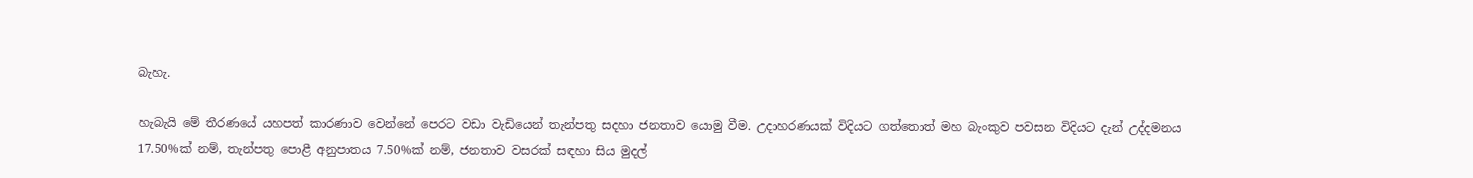බැහැ.

හැබැයි මේ තීරණයේ යහපත් කාරණාව වෙන්නේ පෙරට වඩා වැඩියෙන් තැන්පතු සදහා ජනතාව යොමු වීම. උදාහරණයක් විදියට ගත්තොත් මහ බැංකුව පවසන විදියට දැන් උද්දමනය 17.50%ක් නම්, තැන්පතු පොළී අනුපාතය 7.50%ක් නම්, ජනතාව වසරක් සඳහා සිය මුදල්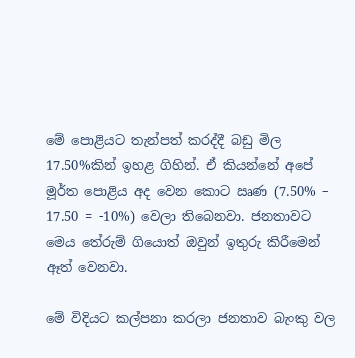මේ පොළියට තැන්පත් කරද්දී බඩු මිල 17.50%කින් ඉහළ ගිහින්. ඒ කියන්නේ අපේ මූර්ත පොළිය අද වෙන කොට ඍණ (7.50% – 17.50 = -10%) වෙලා තිබෙනවා. ජනතාවට මෙය තේරුම් ගියොත් ඔවුන් ඉතුරු කිරීමෙන් ඈත් වෙනවා.

මේ විදියට කල්පනා කරලා ජනතාව බැංකු වල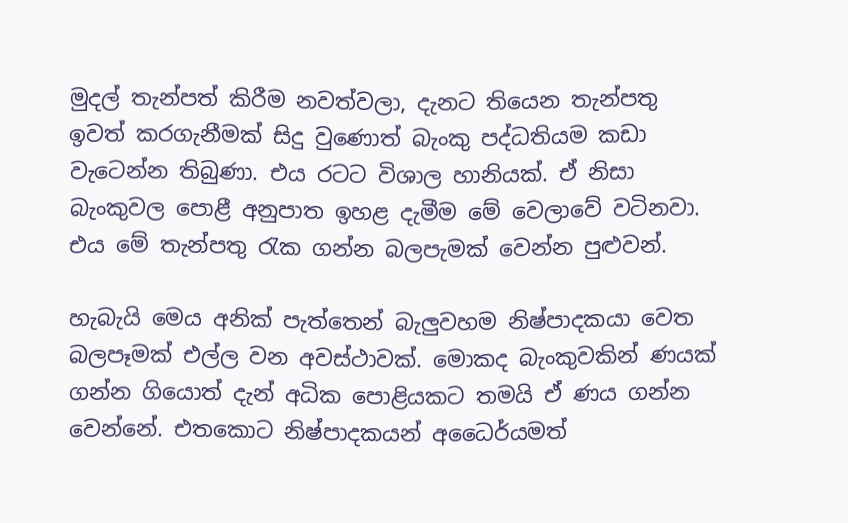මුදල් තැන්පත් කිරීම නවත්වලා, දැනට තියෙන තැන්පතු ඉවත් කරගැනීමක් සිදු වුණොත් බැංකු පද්ධතියම කඩා වැටෙන්න තිබුණා. එය රටට විශාල හානියක්. ඒ නිසා බැංකුවල පොළී අනුපාත ඉහළ දැමීම මේ වෙලාවේ වටිනවා. එය මේ තැන්පතු රැක ගන්න බලපැමක් වෙන්න පුළුවන්.

හැබැයි මෙය අනික් පැත්තෙන් බැලුවහම නිෂ්පාදකයා වෙත බලපෑමක් එල්ල වන අවස්ථාවක්. මොකද බැංකුවකින් ණයක් ගන්න ගියොත් දැන් අධික පොළියකට තමයි ඒ ණය ගන්න වෙන්නේ. එතකොට නිෂ්පාදකයන් අධෛර්යමත්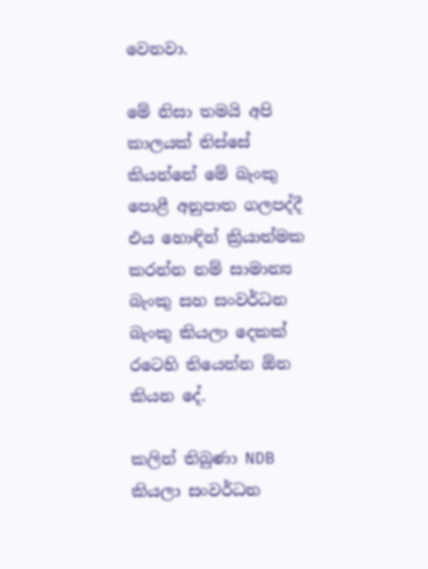වෙනවා.

මේ නිසා තමයි අපි කාලයක් තිස්සේ කියන්නේ මේ බැංකු පොළී අනුපාත ගලපද්දී එය හොඳින් ක්‍රියාත්මක කරන්න නම් සාමාන්‍ය බැංකු සහ සංවර්ධන බැංකු කියලා දෙකක් රටෙහි තියෙන්න ඕන කියන දේ.

කලින් තිබුණා NDB කියලා සංවර්ධන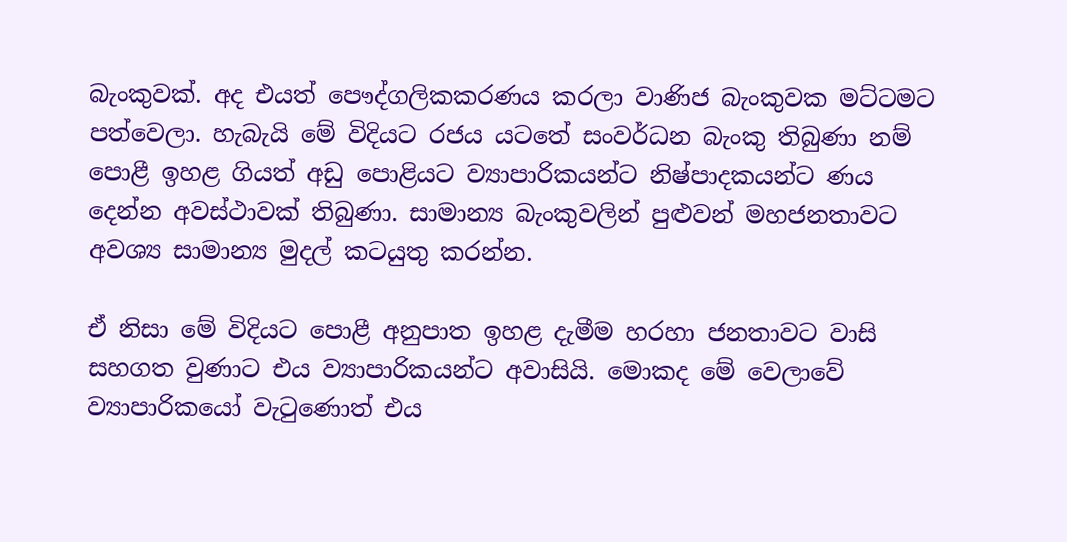බැංකුවක්. අද එයත් පෞද්ගලිකකරණය කරලා වාණිජ බැංකුවක මට්ටමට පත්වෙලා. හැබැයි මේ විදියට රජය යටතේ සංවර්ධන බැංකු තිබුණා නම් පොළී ඉහළ ගියත් අඩු පොළියට ව්‍යාපාරිකයන්ට නිෂ්පාදකයන්ට ණය දෙන්න අවස්ථාවක් තිබුණා. සාමාන්‍ය බැංකුවලින් පුළුවන් මහජනතාවට අවශ්‍ය සාමාන්‍ය මුදල් කටයුතු කරන්න.

ඒ නිසා මේ විදියට පොළී අනුපාත ඉහළ දැමීම හරහා ජනතාවට වාසි සහගත වුණාට එය ව්‍යාපාරිකයන්ට අවාසියි. මොකද මේ වෙලාවේ ව්‍යාපාරිකයෝ වැටුණොත් එය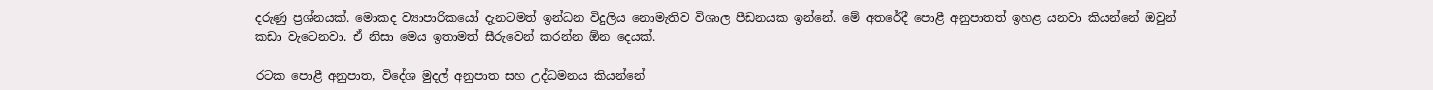දරුණු ප්‍රශ්නයක්. මොකද ව්‍යාපාරිකයෝ දැනටමත් ඉන්ධන විදුලිය නොමැතිව විශාල පීඩනයක ඉන්නේ. මේ අතරේදී පොළී අනුපාතත් ඉහළ යනවා කියන්නේ ඔවුන් කඩා වැටෙනවා. ඒ නිසා මෙය ඉතාමත් සීරුවෙන් කරන්න ඕන දෙයක්.

රටක පොළී අනුපාත, විදේශ මුදල් අනුපාත සහ උද්ධමනය කියන්නේ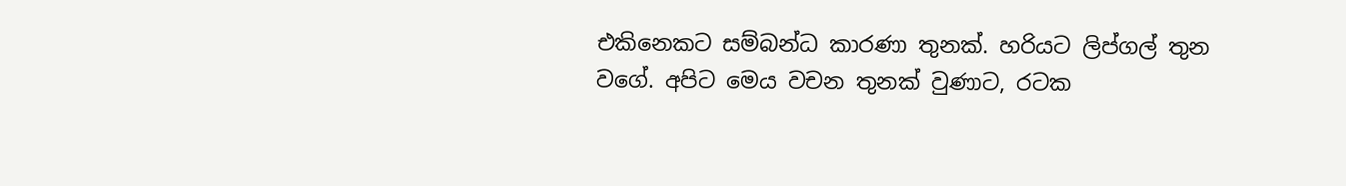එකිනෙකට සම්බන්ධ කාරණා තුනක්. හරියට ලිප්ගල් තුන වගේ. අපිට මෙය වචන තුනක් වුණාට, රටක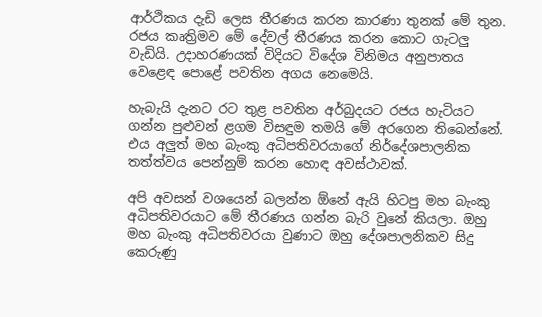ආර්ථිකය දැඩි ලෙස තීරණය කරන කාරණා තුනක් මේ තුන. රජය කෘත්‍රිමව මේ දේවල් තීරණය කරන කොට ගැටලු වැඩියි. උදාහරණයක් විදියට විදේශ විනිමය අනුපාතය වෙළෙඳ පොළේ පවතින අගය නෙමෙයි.

හැබැයි දැනට රට තුළ පවතින අර්බුදයට රජය හැටියට ගන්න පුළුවන් ළගම විසඳුම තමයි මේ අරගෙන තිබෙන්නේ. එය අලුත් මහ බැංකු අධිපතිවරයාගේ නිර්දේශපාලනික තත්ත්වය පෙන්නුම් කරන හොඳ අවස්ථාවක්.

අපි අවසන් වශයෙන් බලන්න ඕනේ ඇයි හිටපු මහ බැංකු අධිපතිවරයාට මේ තීරණය ගන්න බැරි වුනේ කියලා. ඔහු මහ බැංකු අධිපතිවරයා වුණාට ඔහු දේශපාලනිකව සිදු කෙරුණු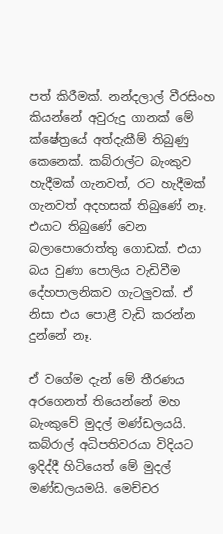පත් කිරීමක්. නන්දලාල් වීරසිංහ කියන්නේ අවුරුදු ගානක් මේ ක්ෂේත්‍රයේ අත්දැකීම් තිබුණු කෙනෙක්. කබ්රාල්ට බැංකුව හැදීමක් ගැනවත්, රට හැදීමක් ගැනවත් අදහසක් තිබුණේ නෑ. එයාට තිබුණේ වෙන බලාපොරොත්තු ගොඩක්. එයා බය වුණා පොලිය වැඩිවීම දේහපාලනිකව ගැටලුවක්. ඒ නිසා එය පොළී වැඩි කරන්න දුන්නේ නෑ.

ඒ වගේම දැන් මේ තීරණය අරගෙනත් තියෙන්නේ මහ බැංකුවේ මුදල් මණ්ඩලයයි. කබ්රාල් අධිපතිවරයා විදියට ඉදිද්දී හිටියෙත් මේ මුදල් මණ්ඩලයමයි. මෙච්චර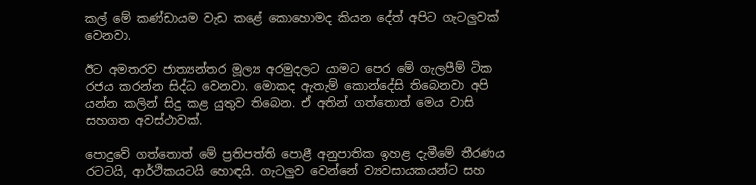කල් මේ කණ්ඩායම වැඩ කළේ කොහොමද කියන දේත් අපිට ගැටලුවක් වෙනවා.

ඊට අමතරව ජාත්‍යන්තර මූල්‍ය අරමුදලට යාමට පෙර මේ ගැලපීම් ටික රජය කරන්න සිද්ධ වෙනවා. මොකද ඇතැම් කොන්දේසි තිබෙනවා අපි යන්න කලින් සිදු කළ යුතුව තිබෙන. ඒ අතින් ගත්තොත් මෙය වාසි සහගත අවස්ථාවක්.

පොදුවේ ගත්තොත් මේ ප්‍රතිපත්ති පොළී අනුපාතික ඉහළ දැමීමේ තීරණය රටටයි, ආර්ථිකයටයි හොඳයි. ගැටලුව වෙන්නේ ව්‍යවසායකයන්ට සහ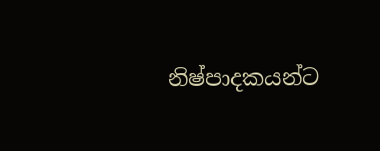නිෂ්පාදකයන්ට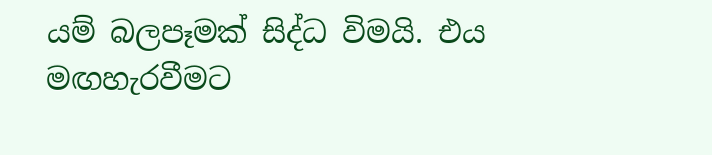යම් බලපෑමක් සිද්ධ විමයි. එය මඟහැරවීමට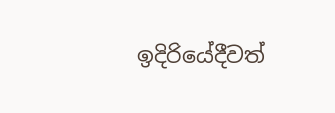ඉදිරියේදීවත්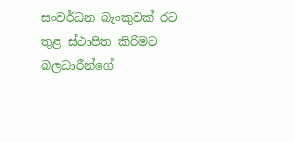සංවර්ධන බැංකුවක් රට තුළ ස්ථාපිත කිරිමට බලධාරීන්ගේ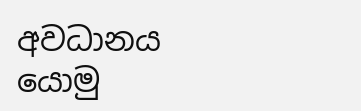අවධානය යොමු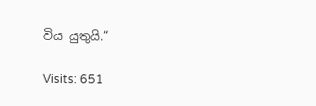විය යුතුයි.“

Visits: 651